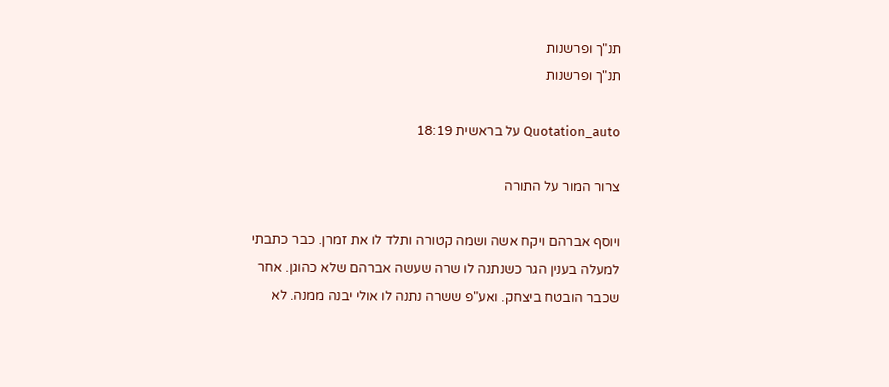תנ"ך ופרשנות
תנ"ך ופרשנות

Quotation_auto על בראשית 18:19

צרור המור על התורה

ויוסף אברהם ויקח אשה ושמה קטורה ותלד לו את זמרן. כבר כתבתי למעלה בענין הגר כשנתנה לו שרה שעשה אברהם שלא כהוגן. אחר שכבר הובטח ביצחק. ואע"פ ששרה נתנה לו אולי יבנה ממנה. לא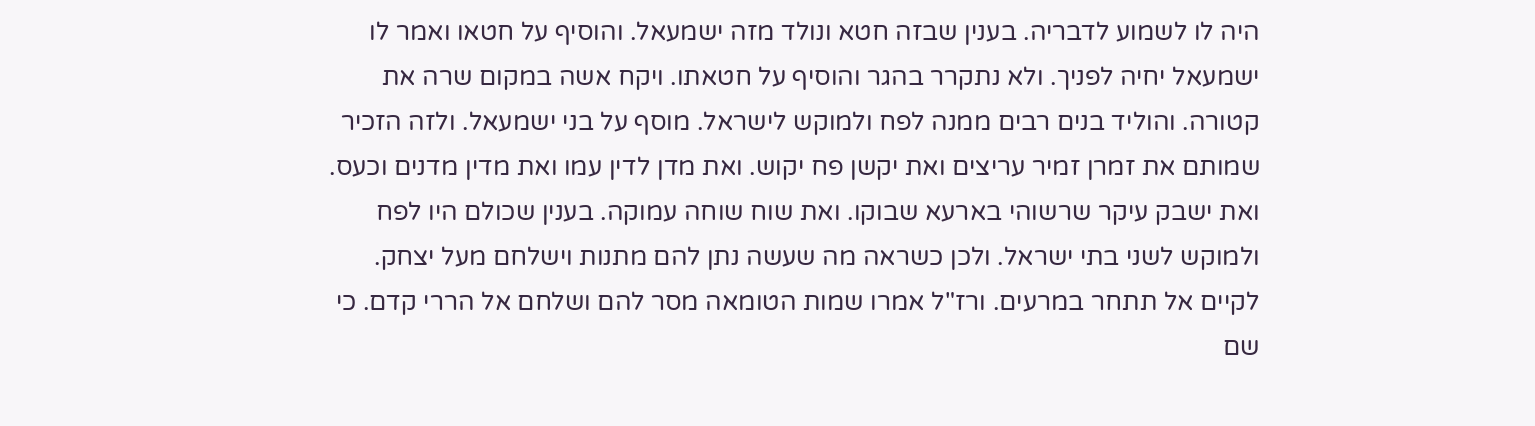היה לו לשמוע לדבריה. בענין שבזה חטא ונולד מזה ישמעאל. והוסיף על חטאו ואמר לו ישמעאל יחיה לפניך. ולא נתקרר בהגר והוסיף על חטאתו. ויקח אשה במקום שרה את קטורה. והוליד בנים רבים ממנה לפח ולמוקש לישראל. מוסף על בני ישמעאל. ולזה הזכיר שמותם את זמרן זמיר עריצים ואת יקשן פח יקוש. ואת מדן לדין עמו ואת מדין מדנים וכעס. ואת ישבק עיקר שרשוהי בארעא שבוקו. ואת שוח שוחה עמוקה. בענין שכולם היו לפח ולמוקש לשני בתי ישראל. ולכן כשראה מה שעשה נתן להם מתנות וישלחם מעל יצחק. לקיים אל תתחר במרעים. ורז"ל אמרו שמות הטומאה מסר להם ושלחם אל הררי קדם. כי שם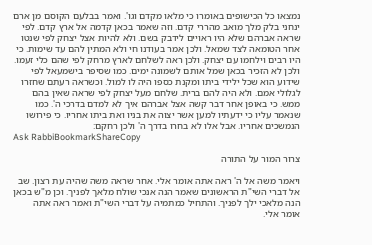נמצאו כל הכישופים באומרו כי מלאו מקדם וגו'. ואמר בבלעם הקוסם מן ארם ינחני בלק מלך מואב מהררי קדם. וזה שאמר בכאן קדמה אל ארץ קדם. לפי שראה אברהם שלא היו ראויים לידבק בשם. ולא להיות אצל יצחק לפי שנטו אחר הטומאה לצד שמאל. ולכן אמר בעודנו חי ולא המתין להם עד שימות. כי היו רבים וילחמו עם יצחק. ולכן ראה לשלחם לארץ מרחק לפי שהם כלי זעמו. ולכן לא הזכיר בכאן שמל אותם לשמונה ימים. כמו שסיפר בישמעאל לפי שידוע הוא שכל ילידי ביתו ומקנת כספו היה לו למול. וכשראה רעתם שחזרו לגלולי אמם. ולא היה להם ברית. שלחם מעל יצחק לפי שראה שאין בהם ממש. כי באופן אחר דבר קשה אצל אברהם איך לא למדם בדרכי ה'. כמו שנאמר עליו כי ידעתיו למען אשר יצוה את בניו ואת ביתו אחריו. כי פירושו הנמשכים אחריו. אבל אלו לא בחרו בדרך ה' ולכן רחקם:
Ask RabbiBookmarkShareCopy

צרור המור על התורה

ויאמר משה אל ה' ראה אתה אומר אלי. אחר שראה משה שהיה עת רצון. שב אל דברי השי"ת הראשונים שאמר הנה אנכי שולח מלאך לפניך. וכן מ"ש בכאן הנה מלאכי ילך לפניך. והתחיל כמתמיה על דברי השי"ת ואמר ראה אתה אומר אלי.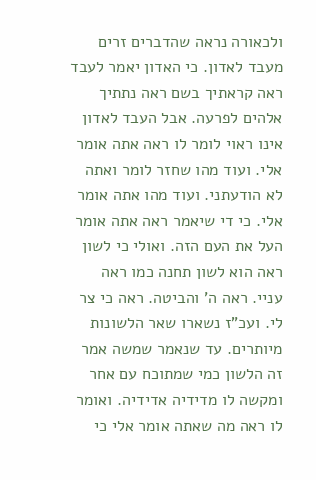ולכאורה נראה שהדברים זרים מעבד לאדון. כי האדון יאמר לעבד ראה קראתיך בשם ראה נתתיך אלהים לפרעה. אבל העבד לאדון אינו ראוי לומר לו ראה אתה אומר אלי. ועוד מהו שחזר לומר ואתה לא הודעתני. ועוד מהו אתה אומר אלי. כי די שיאמר ראה אתה אומר העל את העם הזה. ואולי כי לשון ראה הוא לשון תחנה כמו ראה עניי. ראה ה' והביטה. ראה כי צר לי. ועכ"ז נשארו שאר הלשונות מיותרים. עד שנאמר שמשה אמר זה הלשון כמי שמתוכח עם אחר ומקשה לו מדידיה אדידיה. ואומר לו ראה מה שאתה אומר אלי כי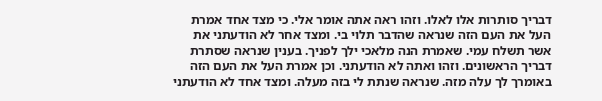דבריך סותרות אלו לאלו. וזהו ראה אתה אומר אלי. כי מצד אחד אמרת העל את העם הזה שנראה שהדבר תלוי בי. ומצד אחר לא הודעתני את אשר תשלח עמי. שאמרת הנה מלאכי ילך לפניך. בענין שנראה שסתרת דבריך הראשונים. וזהו ואתה לא הודעתני. וכן אמרת העל את העם הזה באומרך לך עלה מזה. שנראה שנתת לי בזה מעלה. ומצד אחד לא הודעתני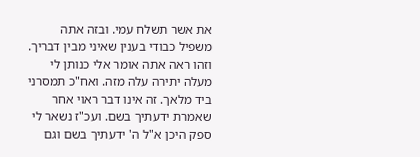את אשר תשלח עמי. ובזה אתה משפיל כבודי בענין שאיני מבין דבריך. וזהו ראה אתה אומר אלי כנותן לי מעלה יתירה עלה מזה. ואח"כ תמסרני ביד מלאך. זה אינו דבר ראוי אחר שאמרת ידעתיך בשם. ועכ"ז נשאר לי ספק היכן א"ל ה' ידעתיך בשם וגם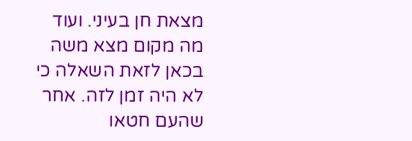מצאת חן בעיני. ועוד מה מקום מצא משה בכאן לזאת השאלה כי לא היה זמן לזה. אחר שהעם חטאו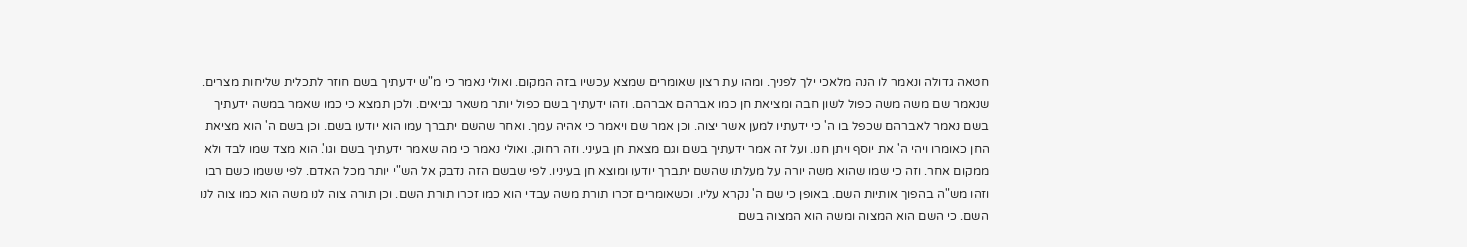חטאה גדולה ונאמר לו הנה מלאכי ילך לפניך. ומהו עת רצון שאומרים שמצא עכשיו בזה המקום. ואולי נאמר כי מ"ש ידעתיך בשם חוזר לתכלית שליחות מצרים. שנאמר שם משה משה כפול לשון חבה ומציאת חן כמו אברהם אברהם. וזהו ידעתיך בשם כפול יותר משאר נביאים. ולכן תמצא כי כמו שאמר במשה ידעתיך בשם נאמר לאברהם שכפל בו ה' כי ידעתיו למען אשר יצוה. וכן אמר שם ויאמר כי אהיה עמך. ואחר שהשם יתברך עמו הוא יודעו בשם. וכן בשם ה' הוא מציאת החן כאומרו ויהי ה' את יוסף ויתן חנו. ועל זה אמר ידעתיך בשם וגם מצאת חן בעיני. וזה רחוק. ואולי נאמר כי מה שאמר ידעתיך בשם וגו'. הוא מצד שמו לבד ולא ממקום אחר. וזה כי שמו שהוא משה יורה על מעלתו שהשם יתברך יודעו ומוצא חן בעיניו. לפי שבשם הזה נדבק אל הש"י יותר מכל האדם. לפי ששמו כשם רבו וזהו מש"ה בהפוך אותיות השם. באופן כי שם ה' נקרא עליו. וכשאומרים זכרו תורת משה עבדי הוא כמו זכרו תורת השם. וכן תורה צוה לנו משה הוא כמו צוה לנו השם. כי השם הוא המצוה ומשה הוא המצוה בשם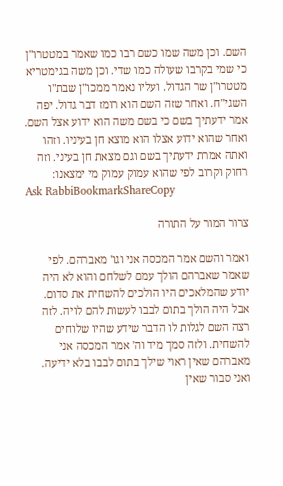השם. וכן משה שמו כשם רבו כמו שאמר במטטרו"ן כי שמי בקרבו שעולה כמו שדי. וכן משה בגימטריא מטטרו"ן שר הגדול. ועליו נאמר ממכו"ן שבת"ו השגי"ח. ואחר שזה השם הוא רומז דבר גדול. יפה אמר ידעתיך בשם כי בשם משה הוא ידוע אצל השם. ואחר שהוא ידוע אצלו הוא מוצא חן בעיניו. וזהו ואתה אמרת ידעתיך בשם וגם מצאת חן בעיני. וזה רחוק וקרוב לפי שהוא עמוק עמוק מי ימצאנו:
Ask RabbiBookmarkShareCopy

צרור המור על התורה

ואמר והשם אמר המכסה אני וגו' מאברהם. לפי שאמר שאברהם הולך עמם לשלחם והוא לא היה יודע שהמלאכים היו הולכים להשחית את סדום. אבל היה הולך בתום לבבו לעשות להם לויה. לזה רצה השם לגלות לו הדבר שידע שהיו שלוחים להשחית. ולזה סמך מיד וה' אמר המכסה אני מאברהם שאין ראוי שילך בתום לבבו בלא ידיעה. ואני סבור שאין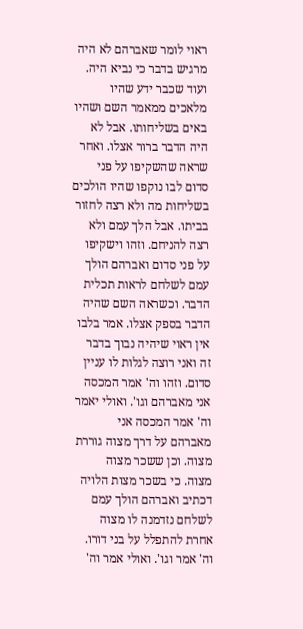ראוי לומר שאברהם לא היה מרגיש בדבר כי נביא היה. ועוד שכבר ידע שהיו מלאכים ממאמר השם ושהיו באים בשליחותו. אבל לא היה הדבר ברור אצלו. ואחר שראה שהשקיפו על פני סדום לבו נוקפו שהיו הולכים בשליחות מה ולא רצה לחזור בביתו. אבל הלך עמם ולא רצה להניחם. וזהו וישקיפו על פני סדום ואברהם הולך עמם לשלחם לראות תכלית הדבר. וכשראה השם שהיה הדבר בספק אצלו. אמר בלבו אין ראוי שיהיה נבוך בדבר זה ואני רוצה לגלות לו עניין סדום. וזהו וה' אמר המכסה אני מאברהם וגו'. ואולי יאמר וה' אמר המכסה אני מאברהם על דרך מצוה גוררת מצוה. וכן ששכר מצוה מצוה. כי בשכר מצות הלויה דכתיב ואברהם הולך עמם לשלחם נזדמנה לו מצוה אחרת להתפלל על בני דורו. וה' אמר וגו'. ואולי אמר וה'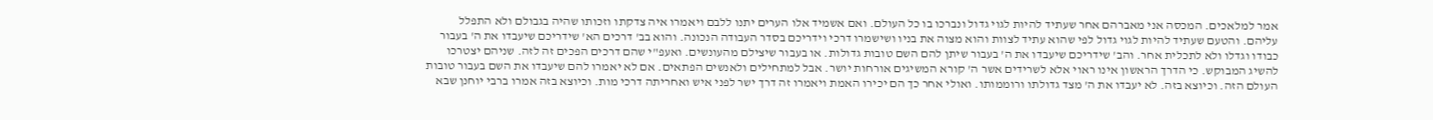אמר למלאכים. המכסה אני מאברהם אחר שעתיד להיות לגוי גדול ונברכו בו כל העולם. ואם אשמיד אלו הערים יתנו ללבם ויאמרו איה צדקתו וזכותו שהיה בגבולם ולא התפלל עליהם. והטעם שעתיד להיות לגוי גדול לפי שהוא עתיד לצוות והוא מצוה את בניו ושישמרו דרכי וידריכם בסדר העבודה הנכונה. והוא בב' דרכים הא' שידריכם שיעבדו את ה' בעבור כבודו וגדלו ולא לתכלית אחר. והב' שידריכם שיעבדו את ה' בעבור שיתן להם השם טובות גדולות. או בעבור שיצילם מהעונשים. ואעפ"י שהם דרכים הפכים זה לזה. שניהם יצטרכו להשיג המבוקש. כי הדרך הראשון אינו ראוי אלא לשרידים אשר ה' קורא המשיגים אורחות יושר. אבל למתחילים ולאנשים הפתאים. אם לא יאמרו להם שיעבדו את השם בעבור טובות העולם הזה. וכיוצא בזה. לא יעבדו את ה' מצד גדולתו ורוממותו. ואולי אחר כך הם יכירו האמת ויאמרו זה דרך ישר לפני איש ואחריתה דרכי מות. וכיוצא בזה אמרו ברבי יוחנן שבא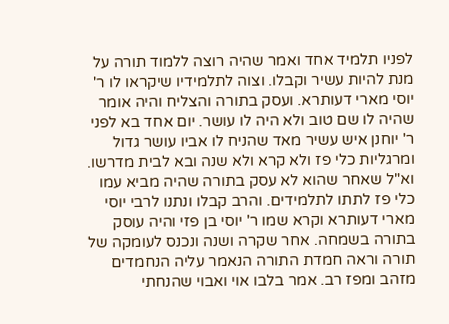לפניו תלמיד אחד ואמר שהיה רוצה ללמוד תורה על מנת להיות עשיר וקבלו. וצוה לתלמידיו שיקראו לו ר' יוסי מארי דעותרא. ועסק בתורה והצליח והיה אומר שהיה לו שם טוב ולא היה לו עושר. יום אחד בא לפני ר' יוחנן איש עשיר מאד שהניח לו אביו עושר גדול ומרגליות כלי פז ולא קרא ולא שנה ובא לבית מדרשו. וא"ל שאחר שהוא לא עסק בתורה שהיה מביא עמו כלי פז לתתו לתלמידים. והרב קבלו ונתנו לרבי יוסי מארי דעותרא וקרא שמו ר' יוסי בן פזי והיה עוסק בתורה בשמחה. אחר שקרה ושנה ונכנס לעומקה של תורה וראה חמדת התורה הנאמר עליה הנחמדים מזהב ומפז רב. אמר בלבו אוי ואבוי שהנחתי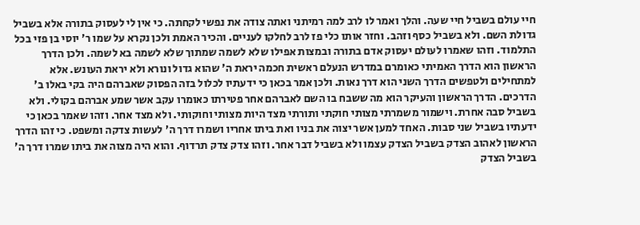חיי עולם בשביל חיי שעה. והלך ואמר לו לרב למה רמיתני ואתה צודה את נפשי לקחתה. כי אין לי לעסוק בתורה אלא בשביל גדולת השם. ולא בשביל כסף וזהב. וחזר אותו כלי פז לרב לחלקו לעניים. והכיר האמת ולכן נקרא על שמו ר' יוסי בן פזי בכל התלמוד. וזהו שאמרו לעולם יעסוק אדם בתורה ובמצות אפילו שלא לשמה שמתוך שלא לשמה בא לשמה. ולכן הדרך הראשון הוא הדרך האמיתי כאומרם במדרש הנעלם ראשית חכמה יראת ה' שהוא גדול ונורא ולא יראת העונש. אלא למתחילים ולטפשים הדרך השני הוא דרך נאות. ולכן אמר בכאן כי ידעתיו לכלול בזה הפסוק שאברהם היה בקי באלו ב' הדרכים. הדרך הראשון והעיקר הוא מה ששבח בו השם לאברהם אחר פטירתו כאומרו עקב אשר שמע אברהם בקולי. ולא בשביל סבה אחרת. וישמור משמרתי מצותי חוקתי ותורתי מצד היות מצותי וחוקותי. ולא מצד אחר. וזהו שאמר בכאן כי ידעתיו בשביל שני סבות. האחד למען אשר יצוה את בניו ואת ביתו אחריו ושמרו דרך ה' לעשות צדקה ומשפט. כי זהו הדרך הראשון לאהוב הצדק בשביל הצדק עצמו ולא בשביל דבר אחר. וזהו צדק צדק תרדוף. והוא היה מצוה את ביתו שמרו דרך ה' בשביל הצדק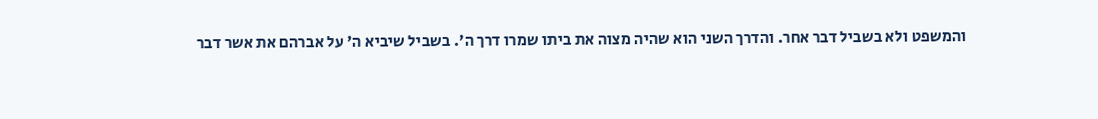והמשפט ולא בשביל דבר אחר. והדרך השני הוא שהיה מצוה את ביתו שמרו דרך ה'. בשביל שיביא ה' על אברהם את אשר דבר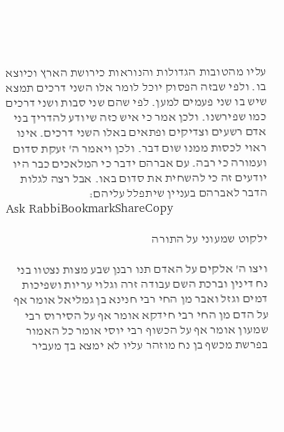עליו מהטובות הגדולות והנוראות כירושת הארץ וכיוצא בו. ולפי שבזה הפסוק יוכל לומר אלו השני דרכים תמצא שיש בו שני פעמים למען. לפי שהם שני סבות ושני דרכים כמו שפירשנו. ולכן אמר כי איש כזה שיודע להדריך בני אדם רשעים וצדיקים ופתאים באלו השני דרכים. אינו ראוי לכסות ממנו שום דבר. ולכן ויאמר ה' זעקת סדום ועמורה כי רבה. עם אברהם ידבר כי המלאכים כבר היו יודעים זה כי להשחית את סדום באו. אבל רצה לגלות הדבר לאברהם בעניין שיתפלל עליהם:
Ask RabbiBookmarkShareCopy

ילקוט שמעוני על התורה

ויצו ה' אלקים על האדם תנו רבנן שבע מצות נצטוו בני נח דינין וברכת השם עבודה זרה וגלוי עריות ושפיכות דמים וגזל ואבר מן החי רבי חנינא בן גמליאל אומר אף על הדם מן החי רבי חידקא אומר אף על הסירוס רבי שמעון אומר אף על הכשוף רבי יוסי אומר כל האמור בפרשת מכשף בן נח מוזהר עליו לא ימצא בך מעביר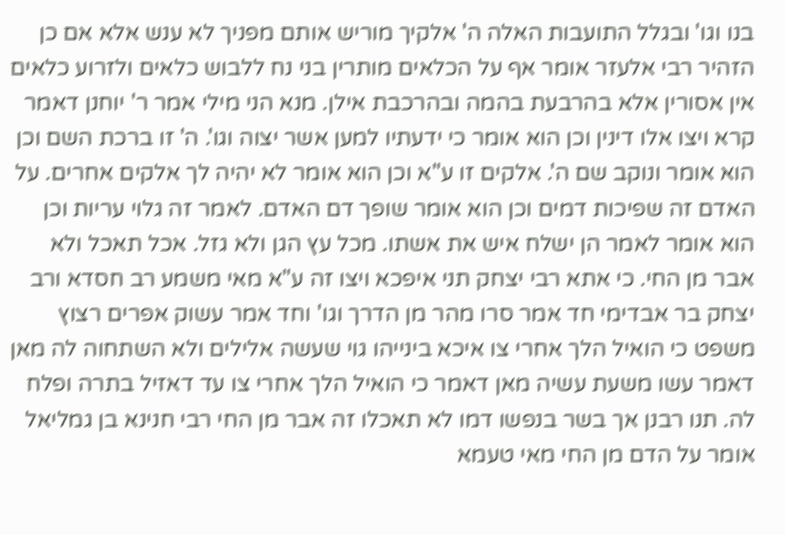בנו וגו' ובגלל התועבות האלה ה' אלקיך מוריש אותם מפניך לא ענש אלא אם כן הזהיר רבי אלעזר אומר אף על הכלאים מותרין בני נח ללבוש כלאים ולזרוע כלאים אין אסורין אלא בהרבעת בהמה ובהרכבת אילן. מנא הני מילי אמר ר' יוחנן דאמר קרא ויצו אלו דינין וכן הוא אומר כי ידעתיו למען אשר יצוה וגו'. ה' זו ברכת השם וכן הוא אומר ונוקב שם ה'. אלקים זו ע"א וכן הוא אומר לא יהיה לך אלקים אחרים. על האדם זה שפיכות דמים וכן הוא אומר שופך דם האדם. לאמר זה גלוי עריות וכן הוא אומר לאמר הן ישלח איש את אשתו. מכל עץ הגן ולא גזל. אכל תאכל ולא אבר מן החי. כי אתא רבי יצחק תני איפכא ויצו זה ע"א מאי משמע רב חסדא ורב יצחק בר אבדימי חד אמר סרו מהר מן הדרך וגו' וחד אמר עשוק אפרים רצוץ משפט כי הואיל הלך אחרי צו איכא בינייהו גוי שעשה אלילים ולא השתחוה לה מאן דאמר עשו משעת עשיה מאן דאמר כי הואיל הלך אחרי צו עד דאזיל בתרה ופלח לה. תנו רבנן אך בשר בנפשו דמו לא תאכלו זה אבר מן החי רבי חנינא בן גמליאל אומר על הדם מן החי מאי טעמא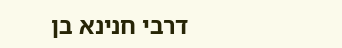דרבי חנינא בן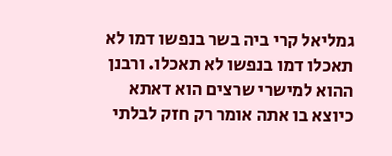גמליאל קרי ביה בשר בנפשו דמו לא תאכלו דמו בנפשו לא תאכלו. ורבנן ההוא למישרי שרצים הוא דאתא כיוצא בו אתה אומר רק חזק לבלתי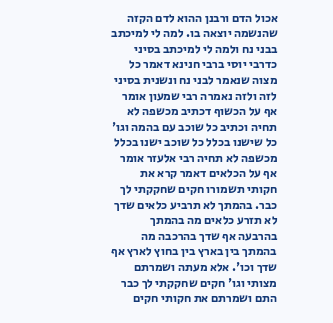אכול הדם ורבנן ההוא לדם הקזה שהנשמה יוצאה בו. למה לי למיכתב בבני נח ולמה לי למיכתב בסיני כדרבי יוסי ברבי חנינא דאמר כל מצוה שנאמר לבני נח ונשנית בסיני לזה ולזה נאמרה רבי שמעון אומר אף על הכשוף דכתיב מכשפה לא תחיה וכתיב כל שוכב עם בהמה וגו' כל שישנו בכלל כל שוכב ישנו בכלל מכשפה לא תחיה רבי אלעזר אומר אף על הכלאים דאמר קרא את חקותי תשמורו חקים שחקקתי לך כבר. בהמתך לא תרביע כלאים שדך לא תזרע כלאים מה בהמתך בהרבעה אף שדך בהרכבה מה בהמתך בין בארץ בין בחוץ לארץ אף שדך וכו'. אלא מעתה ושמרתם מצותי וגו' חקים שחקקתי לך כבר התם ושמרתם את חקותי חקים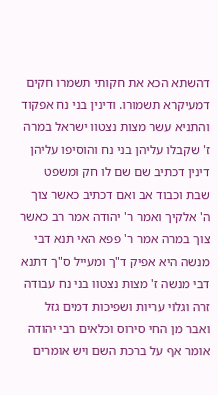דהשתא הכא את חקותי תשמרו חקים דמעיקרא תשמורו. ודינין בני נח אפקוד והתניא עשר מצות נצטוו ישראל במרה ז' שקבלו עליהן בני נח והוסיפו עליהן דינין דכתיב שם שם לו חק ומשפט שבת וכבוד אב ואם דכתיב כאשר צוך ה' אלקיך ואמר ר' יהודה אמר רב כאשר צוך במרה אמר ר' פפא האי תנא דבי מנשה היא אפיק ד"ך ומעייל ס"ך דתנא דבי מנשה ז' מצות נצטוו בני נח עבודה זרה וגלוי עריות ושפיכות דמים גזל ואבר מן החי סירוס וכלאים רבי יהודה אומר אף על ברכת השם ויש אומרים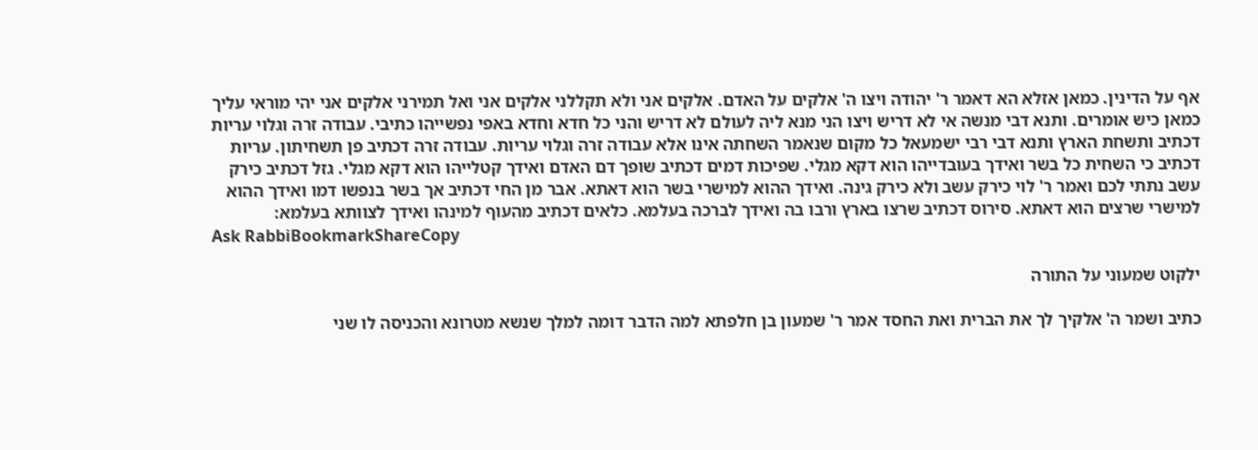אף על הדינין. כמאן אזלא הא דאמר ר' יהודה ויצו ה' אלקים על האדם. אלקים אני ולא תקללני אלקים אני ואל תמירני אלקים אני יהי מוראי עליך כמאן כיש אומרים. ותנא דבי מנשה אי לא דריש ויצו הני מנא ליה לעולם לא דריש והני כל חדא וחדא באפי נפשייהו כתיבי. עבודה זרה וגלוי עריות דכתיב ותשחת הארץ ותנא דבי רבי ישמעאל כל מקום שנאמר השחתה אינו אלא עבודה זרה וגלוי עריות. עבודה זרה דכתיב פן תשחיתון. עריות דכתיב כי השחית כל בשר ואידך בעובדייהו הוא דקא מגלי. שפיכות דמים דכתיב שופך דם האדם ואידך קטלייהו הוא דקא מגלי. גזל דכתיב כירק עשב נתתי לכם ואמר ר' לוי כירק עשב ולא כירק גינה. ואידך ההוא למישרי בשר הוא דאתא. אבר מן החי דכתיב אך בשר בנפשו דמו ואידך ההוא למישרי שרצים הוא דאתא. סירוס דכתיב שרצו בארץ ורבו בה ואידך לברכה בעלמא. כלאים דכתיב מהעוף למינהו ואידך לצוותא בעלמא:
Ask RabbiBookmarkShareCopy

ילקוט שמעוני על התורה

כתיב ושמר ה' אלקיך לך את הברית ואת החסד אמר ר' שמעון בן חלפתא למה הדבר דומה למלך שנשא מטרונא והכניסה לו שני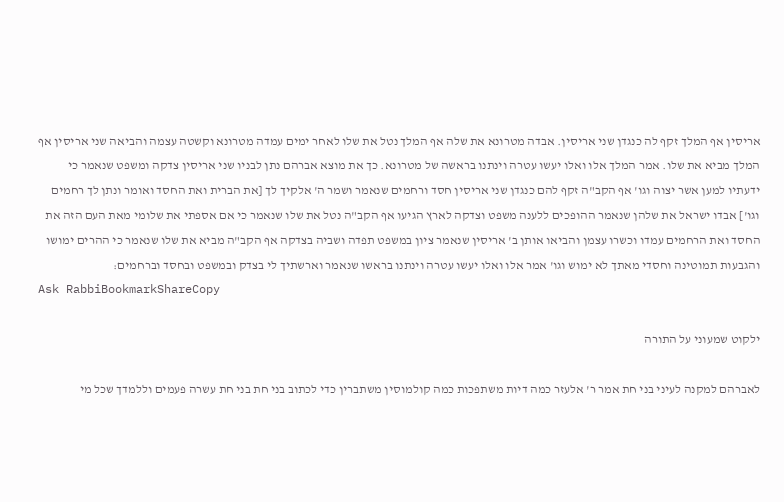אריסין אף המלך זקף לה כנגדן שני אריסין. אבדה מטרונא את שלה אף המלך נטל את שלו לאחר ימים עמדה מטרונא וקשטה עצמה והביאה שני אריסין אף המלך מביא את שלו. אמר המלך אלו ואלו יעשו עטרה וינתנו בראשה של מטרונא. כך את מוצא אברהם נתן לבניו שני אריסין צדקה ומשפט שנאמר כי ידעתיו למען אשר יצוה וגו' אף הקב"ה זקף להם כנגדן שני אריסין חסד ורחמים שנאמר ושמר ה' אלקיך לך [את הברית ואת החסד ואומר ונתן לך רחמים וגו'] אבדו ישראל את שלהן שנאמר ההופכים ללענה משפט וצדקה לארץ הגיעו אף הקב"ה נטל את שלו שנאמר כי אם אספתי את שלומי מאת העם הזה את החסד ואת הרחמים עמדו וכשרו עצמן והביאו אותן ב' אריסין שנאמר ציון במשפט תפדה ושביה בצדקה אף הקב"ה מביא את שלו שנאמר כי ההרים ימושו והגבעות תמוטינה וחסדי מאתך לא ימוש וגו' אמר אלו ואלו יעשו עטרה וינתנו בראשו שנאמר וארשתיך לי בצדק ובמשפט ובחסד וברחמים:
Ask RabbiBookmarkShareCopy

ילקוט שמעוני על התורה

לאברהם למקנה לעיני בני חת אמר ר' אלעזר כמה דיות משתפכות כמה קולמוסין משתברין כדי לכתוב בני חת בני חת עשרה פעמים וללמדך שכל מי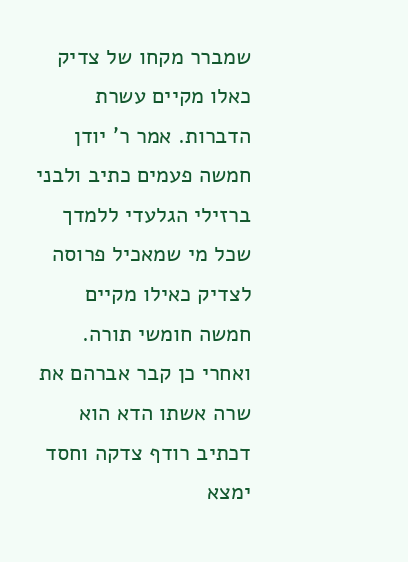שמברר מקחו של צדיק כאלו מקיים עשרת הדברות. אמר ר' יודן חמשה פעמים כתיב ולבני ברזילי הגלעדי ללמדך שכל מי שמאכיל פרוסה לצדיק כאילו מקיים חמשה חומשי תורה. ואחרי כן קבר אברהם את שרה אשתו הדא הוא דכתיב רודף צדקה וחסד ימצא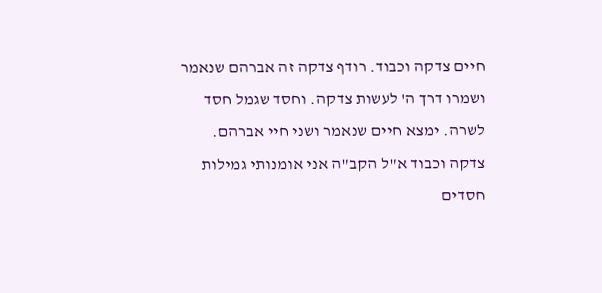חיים צדקה וכבוד. רודף צדקה זה אברהם שנאמר ושמרו דרך ה' לעשות צדקה. וחסד שגמל חסד לשרה. ימצא חיים שנאמר ושני חיי אברהם. צדקה וכבוד א"ל הקב"ה אני אומנותי גמילות חסדים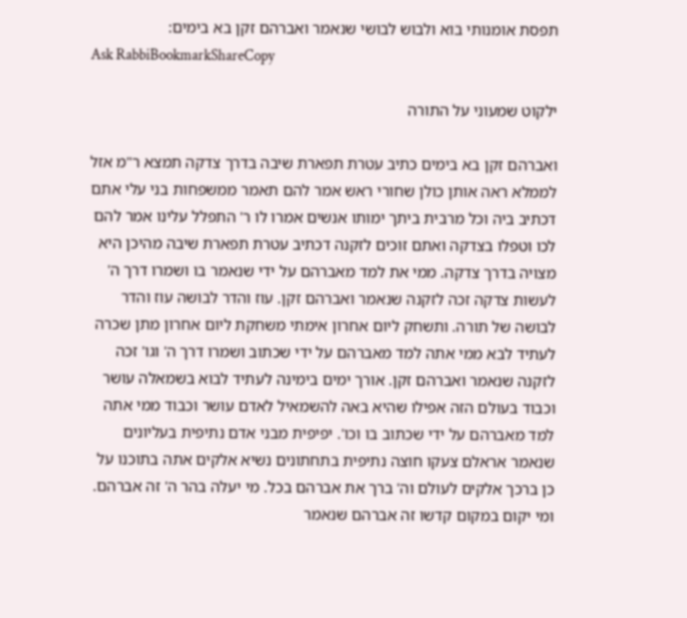תפסת אומנותי בוא ולבוש לבושי שנאמר ואברהם זקן בא בימים:
Ask RabbiBookmarkShareCopy

ילקוט שמעוני על התורה

ואברהם זקן בא בימים כתיב עטרת תפארת שיבה בדרך צדקה תמצא ר"מ אזל לממלא ראה אותן כולן שחורי ראש אמר להם תאמר ממשפחות בני עלי אתם דכתיב ביה וכל מרבית ביתך ימותו אנשים אמרו לו ר' התפלל עלינו אמר להם לכו וטפלו בצדקה ואתם זוכים לזקנה דכתיב עטרת תפארת שיבה מהיכן היא מצויה בדרך צדקה. ממי את למד מאברהם על ידי שנאמר בו ושמרו דרך ה' לעשות צדקה זכה לזקנה שנאמר ואברהם זקן. עוז והדר לבושה עוז והדר לבושה של תורה. ותשחק ליום אחרון אימתי משחקת ליום אחרון מתן שכרה לעתיד לבא ממי אתה למד מאברהם על ידי שכתוב ושמרו דרך ה' וגו' זכה לזקנה שנאמר ואברהם זקן. אורך ימים בימינה לעתיד לבוא בשמאלה עושר וכבוד בעולם הזה אפילו שהיא באה להשמאיל לאדם עושר וכבוד ממי אתה למד מאברהם על ידי שכתוב בו וכו'. יפיפית מבני אדם נתיפית בעליונים שנאמר אראלם צעקו חוצה נתיפית בתחתונים נשיא אלקים אתה בתוכנו על כן ברכך אלקים לעולם וה' ברך את אברהם בכל. מי יעלה בהר ה' זה אברהם. ומי יקום במקום קדשו זה אברהם שנאמר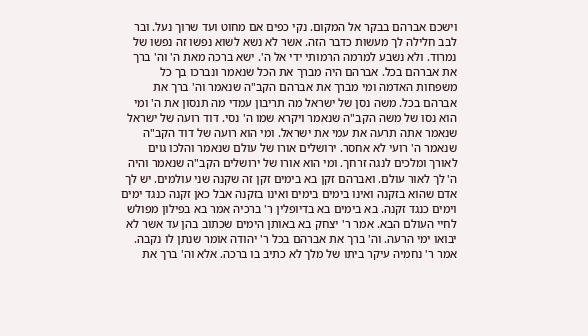וישכם אברהם בבקר אל המקום. נקי כפים אם מחוט ועד שרוך נעל. ובר לבב חלילה לך מעשות כדבר הזה. אשר לא נשא לשוא נפשו זה נפשו של נמרוד. ולא נשבע למרמה הרמותי ידי אל ה'. ישא ברכה מאת ה' וה' ברך את אברהם בכל. אברהם היה מברך את הכל שנאמר ונברכו בך כל משפחות האדמה ומי מברך את אברהם הקב"ה שנאמר וה' ברך את אברהם בכל. משה נסן של ישראל מה תריבון עמדי מה תנסון את ה' ומי הוא נסו של משה הקב"ה שנאמר ויקרא שמו ה' נסי. דוד רועה של ישראל שנאמר אתה תרעה את עמי את ישראל. ומי הוא רועה של דוד הקב"ה שנאמר ה' רועי לא אחסר. ירושלים אורו של עולם שנאמר והלכו גוים לאורך ומלכים לנגה זרחך. ומי הוא אורו של ירושלים הקב"ה שנאמר והיה ה' לך לאור עולם. ואברהם זקן בא בימים זקן זה שקנה שני עולמים. יש לך אדם שהוא בזקנה ואינו בימים בימים ואינו בזקנה אבל כאן זקנה כנגד ימים וימים כנגד זקנה. בא בימים בא בדיופלין ר' ברכיה אמר בא בפילון מפולש לחיי העולם הבא. אמר ר' יצחק בא באותן הימים שכתוב בהן עד אשר לא יבואו ימי הרעה. וה' ברך את אברהם בכל ר' יהודה אומר שנתן לו נקבה. אמר ר' נחמיה עיקר ביתו של מלך לא כתיב בו ברכה. אלא וה' ברך את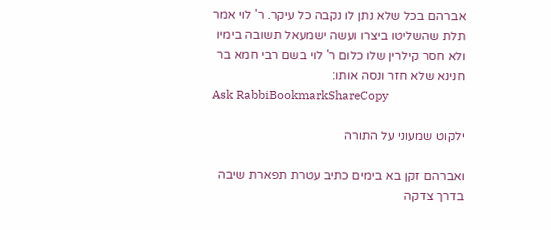אברהם בכל שלא נתן לו נקבה כל עיקר. ר' לוי אמר תלת שהשליטו ביצרו ועשה ישמעאל תשובה בימיו ולא חסר קילרין שלו כלום ר' לוי בשם רבי חמא בר חנינא שלא חזר ונסה אותו:
Ask RabbiBookmarkShareCopy

ילקוט שמעוני על התורה

ואברהם זקן בא בימים כתיב עטרת תפארת שיבה בדרך צדקה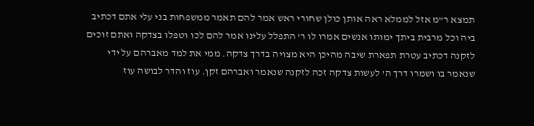תמצא ר"מ אזל לממלא ראה אותן כולן שחורי ראש אמר להם תאמר ממשפחות בני עלי אתם דכתיב ביה וכל מרבית ביתך ימותו אנשים אמרו לו ר' התפלל עלינו אמר להם לכו וטפלו בצדקה ואתם זוכים לזקנה דכתיב עטרת תפארת שיבה מהיכן היא מצויה בדרך צדקה. ממי את למד מאברהם על ידי שנאמר בו ושמרו דרך ה' לעשות צדקה זכה לזקנה שנאמר ואברהם זקן. עוז והדר לבושה עוז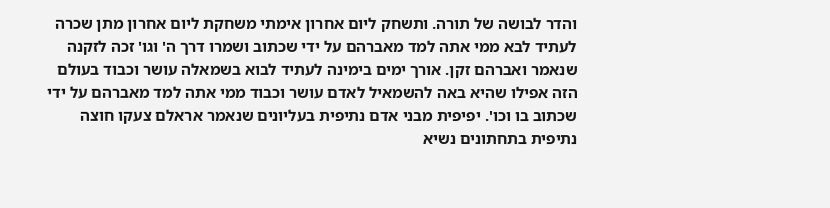והדר לבושה של תורה. ותשחק ליום אחרון אימתי משחקת ליום אחרון מתן שכרה לעתיד לבא ממי אתה למד מאברהם על ידי שכתוב ושמרו דרך ה' וגו' זכה לזקנה שנאמר ואברהם זקן. אורך ימים בימינה לעתיד לבוא בשמאלה עושר וכבוד בעולם הזה אפילו שהיא באה להשמאיל לאדם עושר וכבוד ממי אתה למד מאברהם על ידי שכתוב בו וכו'. יפיפית מבני אדם נתיפית בעליונים שנאמר אראלם צעקו חוצה נתיפית בתחתונים נשיא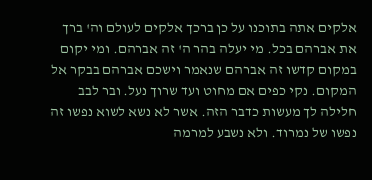אלקים אתה בתוכנו על כן ברכך אלקים לעולם וה' ברך את אברהם בכל. מי יעלה בהר ה' זה אברהם. ומי יקום במקום קדשו זה אברהם שנאמר וישכם אברהם בבקר אל המקום. נקי כפים אם מחוט ועד שרוך נעל. ובר לבב חלילה לך מעשות כדבר הזה. אשר לא נשא לשוא נפשו זה נפשו של נמרוד. ולא נשבע למרמה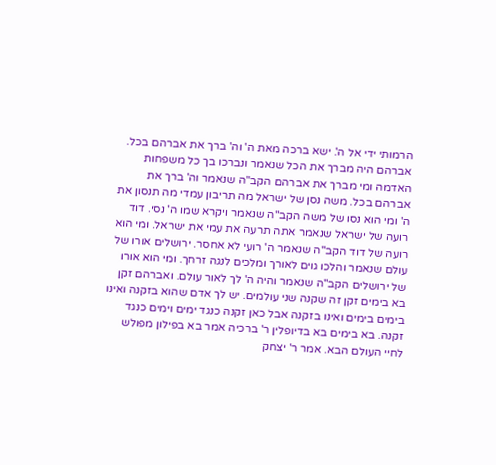הרמותי ידי אל ה'. ישא ברכה מאת ה' וה' ברך את אברהם בכל. אברהם היה מברך את הכל שנאמר ונברכו בך כל משפחות האדמה ומי מברך את אברהם הקב"ה שנאמר וה' ברך את אברהם בכל. משה נסן של ישראל מה תריבון עמדי מה תנסון את ה' ומי הוא נסו של משה הקב"ה שנאמר ויקרא שמו ה' נסי. דוד רועה של ישראל שנאמר אתה תרעה את עמי את ישראל. ומי הוא רועה של דוד הקב"ה שנאמר ה' רועי לא אחסר. ירושלים אורו של עולם שנאמר והלכו גוים לאורך ומלכים לנגה זרחך. ומי הוא אורו של ירושלים הקב"ה שנאמר והיה ה' לך לאור עולם. ואברהם זקן בא בימים זקן זה שקנה שני עולמים. יש לך אדם שהוא בזקנה ואינו בימים בימים ואינו בזקנה אבל כאן זקנה כנגד ימים וימים כנגד זקנה. בא בימים בא בדיופלין ר' ברכיה אמר בא בפילון מפולש לחיי העולם הבא. אמר ר' יצחק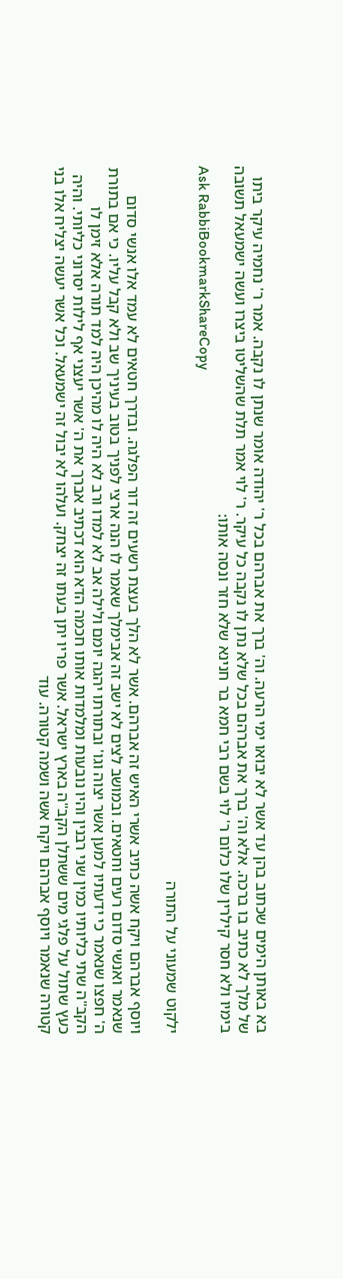בא באותן הימים שכתוב בהן עד אשר לא יבואו ימי הרעה. וה' ברך את אברהם בכל ר' יהודה אומר שנתן לו נקבה. אמר ר' נחמיה עיקר ביתו של מלך לא כתיב בו ברכה. אלא וה' ברך את אברהם בכל שלא נתן לו נקבה כל עיקר. ר' לוי אמר תלת שהשליטו ביצרו ועשה ישמעאל תשובה בימיו ולא חסר קילרין שלו כלום ר' לוי בשם רבי חמא בר חנינא שלא חזר ונסה אותו:
Ask RabbiBookmarkShareCopy

ילקוט שמעוני על התורה

ויוסף אברהם ויקח אשה כתיב אשרי האיש זה אברהם. אשר לא הלך בעצת רשעים זה דור הפלגה. ובדרך חטאים לא עמד אלו אנשי סדום שנאמר ואנשי סדום רעים וחטאים. ובמושב לצים לא ישב זה אבימלך שאמר לו הנה ארצי לפניך בטוב בעיניך שב ולא קבל עליו. כי אם בתורת ה' חפצו שנאמר כי ידעתיו למען אשר יצוה וגו' ובתורתו יהגה יומם ולילה אב לא למדו ורב לא היה לו מהיכן היה למד תורה אלא זימן לו הקב"ה שתי כליותיו כמין שני רבנין והיו נובעות ומלמדות אותו חכמה הדא הוא דכתיב אברך את ה' אשר יעצני אף לילות יסרוני כליותי. והיה כעץ שתול על פלגי מים ששתלן הקב"ה בארץ ישראל. אשר פריו יתן בעתו זה יצחק. ועלהו לא יבול זה ישמעאל. וכל אשר יעשה יצליח אלו בני קטורה שנאמר ויוסף אברהם ויקח אשה ושמה קטורה. עוד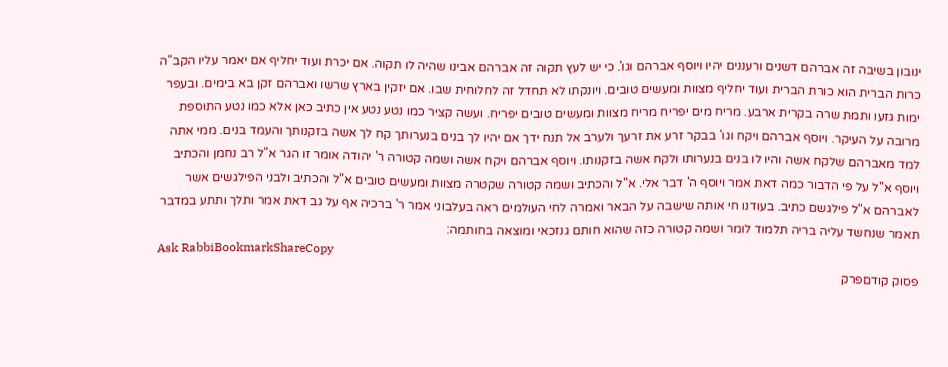ינובון בשיבה זה אברהם דשנים ורעננים יהיו ויוסף אברהם וגו'. כי יש לעץ תקוה זה אברהם אבינו שהיה לו תקוה. אם יכרת ועוד יחליף אם יאמר עליו הקב"ה כרות הברית הוא כורת הברית ועוד יחליף מצוות ומעשים טובים. ויונקתו לא תחדל זה לחלוחית שבו. אם יזקין בארץ שרשו ואברהם זקן בא בימים. ובעפר ימות גזעו ותמת שרה בקרית ארבע. מריח מים יפריח מריח מצוות ומעשים טובים יפריח. ועשה קציר כמו נטע נטע אין כתיב כאן אלא כמו נטע התוספת מרובה על העיקר. ויוסף אברהם ויקח וגו' בבקר זרע את זרעך ולערב אל תנח ידך אם יהיו לך בנים בנערותך קח לך אשה בזקנותך והעמד בנים. ממי אתה למד מאברהם שלקח אשה והיו לו בנים בנערותו ולקח אשה בזקנותו. ויוסף אברהם ויקח אשה ושמה קטורה ר' יהודה אומר זו הגר א"ל רב נחמן והכתיב ויוסף א"ל על פי הדבור כמה דאת אמר ויוסף ה' דבר אלי. א"ל והכתיב ושמה קטורה שקטרה מצוות ומעשים טובים א"ל והכתיב ולבני הפילגשים אשר לאברהם א"ל פילגשם כתיב. בעודנו חי אותה שישבה על הבאר ואמרה לחי העולמים ראה בעלבוני אמר ר' ברכיה אף על גב דאת אמר ותלך ותתע במדבר תאמר שנחשד עליה בריה תלמוד לומר ושמה קטורה כזה שהוא חותם גנזכאי ומוצאה בחותמה:
Ask RabbiBookmarkShareCopy
פסוק קודםפרק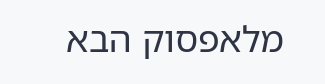מלאפסוק הבא